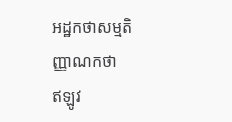អដ្ឋកថាសម្មតិញ្ញាណកថា
ឥឡូវ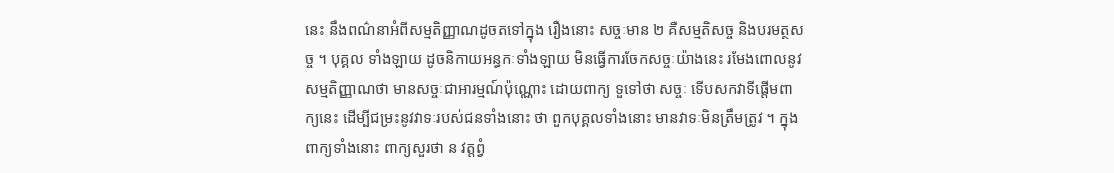នេះ នឹងពណ៌នាអំពីសម្មតិញ្ញាណដូចតទៅក្នុង រឿងនោះ សច្ចៈមាន ២ គឺសម្មតិសច្ច និងបរមត្ថសច្ច ។ បុគ្គល ទាំងឡាយ ដូចនិកាយអន្ធកៈទាំងឡាយ មិនធ្វើការចែកសច្ចៈយ៉ាងនេះ រមែងពោលនូវសម្មតិញ្ញាណថា មានសច្ចៈជាអារម្មណ៍ប៉ុណ្ណោះ ដោយពាក្យ ទួទៅថា សច្ចៈ ទើបសកវាទីផ្តើមពាក្យនេះ ដើម្បីជម្រះនូវវាទៈរបស់ជនទាំងនោះ ថា ពួកបុគ្គលទាំងនោះ មានវាទៈមិនត្រឹមត្រូវ ។ ក្នុងពាក្យទាំងនោះ ពាក្យសួរថា ន វត្តព្វំ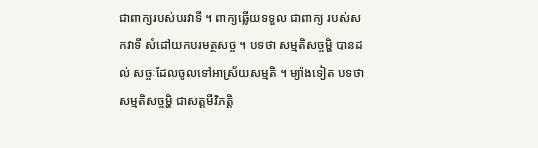ជាពាក្យរបស់បរវាទី ។ ពាក្យឆ្លើយទទួល ជាពាក្យ របស់សកវាទី សំដៅយកបរមត្ថសច្ច ។ បទថា សម្មតិសច្ចម្ហិ បានដល់ សច្ចៈដែលចូលទៅអាស្រ័យសម្មតិ ។ ម្យ៉ាងទៀត បទថា សម្មតិសច្ចម្ហិ ជាសត្តមីវិភត្តិ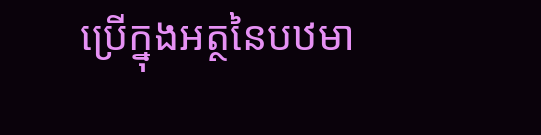ប្រើក្នុងអត្ថនៃបឋមា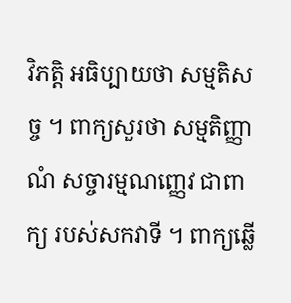វិភត្តិ អធិប្បាយថា សម្មតិសច្ច ។ ពាក្យសួរថា សម្មតិញ្ញាណំ សច្ចារម្មណញ្ញេវ ជាពាក្យ របស់សកវាទី ។ ពាក្យឆ្លើ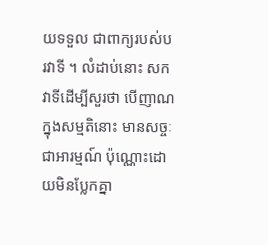យទទួល ជាពាក្យរបស់បរវាទី ។ លំដាប់នោះ សកវាទីដើម្បីសួរថា បើញាណក្នុងសម្មតិនោះ មានសច្ចៈជាអារម្មណ៍ ប៉ុណ្ណោះដោយមិនប្លែកគ្នា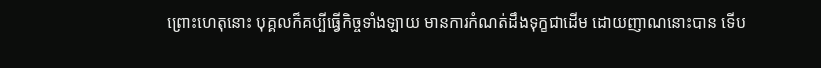ព្រោះហេតុនោះ បុគ្គលក៏គប្បីធ្វើកិច្ចទាំងឡាយ មានការកំណត់ដឹងទុក្ខជាដើម ដោយញាណនោះបាន ទើប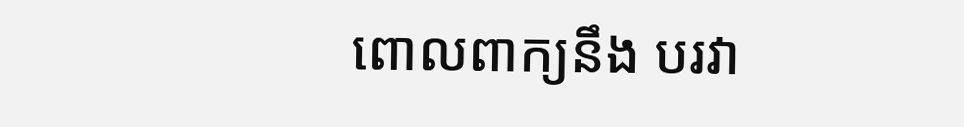ពោលពាក្យនឹង បរវា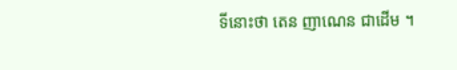ទីនោះថា តេន ញាណេន ជាដើម ។